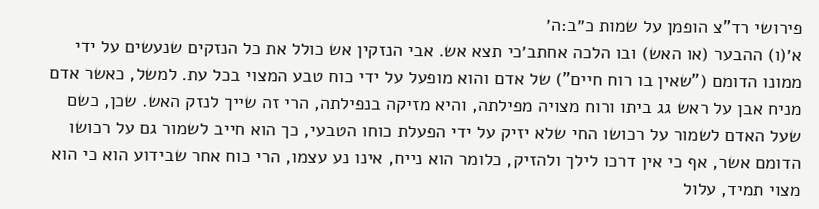פירושי רד"צ הופמן על שמות כ״ב:ה׳
א׳(ו) ההבער (או האש) ובו הלכה אחתב׳כי תצא אש. אבי הנזקין אש כולל את כל הנזקים שנעשים על ידי ממונו הדומם ("שאין בו רוח חיים") של אדם והוא מופעל על ידי כוח טבע המצוי בכל עת. למשל, כאשר אדם מניח אבן על ראש גג ביתו ורוח מצויה מפילתה, והיא מזיקה בנפילתה, הרי זה שייך לנזק האש. שכן, כשם שעל האדם לשמור על רכושו החי שלא יזיק על ידי הפעלת כוחו הטבעי, כך הוא חייב לשמור גם על רכושו הדומם אשר, אף כי אין דרכו לילך ולהזיק, כלומר הוא נייח, אינו נע עצמו, הרי כוח אחר שבידוע הוא כי הוא מצוי תמיד, עלול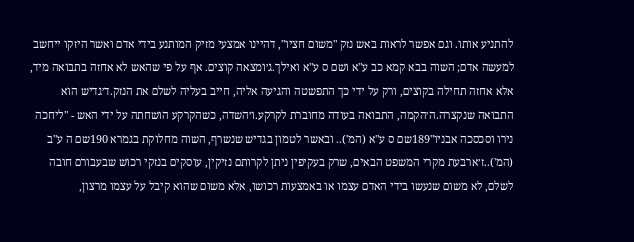להתניע אותו. וגם אפשר לראות באש נזק "משום חציו", דהיינו אמצעי מזיק המותנע בידי אדם ואשר היזקו ייחשב למעשה אדם; השוה בבא קמא כב ע"א ושם ס ע"א ואילך.ג׳ומצאה קוצים. אף על פי שהאש לא אחזה בתבואה מיד, אלא אחזה תחילה בקוצים, ורק על ידי כך התפשטה והגיעה אליה, חייב בעליה לשלם את הנזק.ד׳גדיש הוא התבואה שנקצרה.ה׳הקמה, התבואה בעודה מחוברת לקרקע.ו׳השדה, כשהקרקע הושחתה על ידי האש - "ליחכה נירו וסכסכה אבניו"189שם ס ע"א (המ').. ובאשר לטמון בגדיש שנשרף, השוה מחלוקת בגמרא 190שם ה ע"ב (המ')..ז׳ארבעת מקרי המשפט הבאים, שרק בעקיפין ניתן לקרותם נזיקין, עוסקים בנזקי רכוש שבעבורם חובה לשלם, לא משום שנעשו בידי האדם עצמו או באמצעות רכושו, אלא משום שהוא קיבל על עצמו מרצון,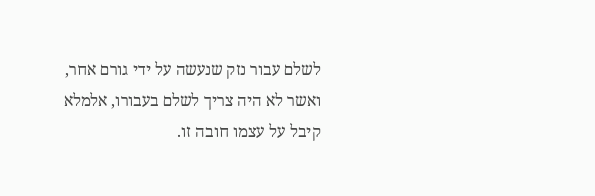לשלם עבור נזק שנעשה על ידי גורם אחר, ואשר לא היה צריך לשלם בעבורו, אלמלא קיבל על עצמו חובה זו.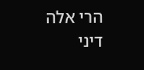הרי אלה דיני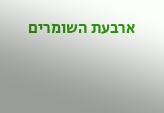ארבעת השומרים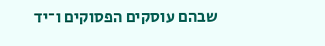שבהם עוסקים הפסוקים ו־יד